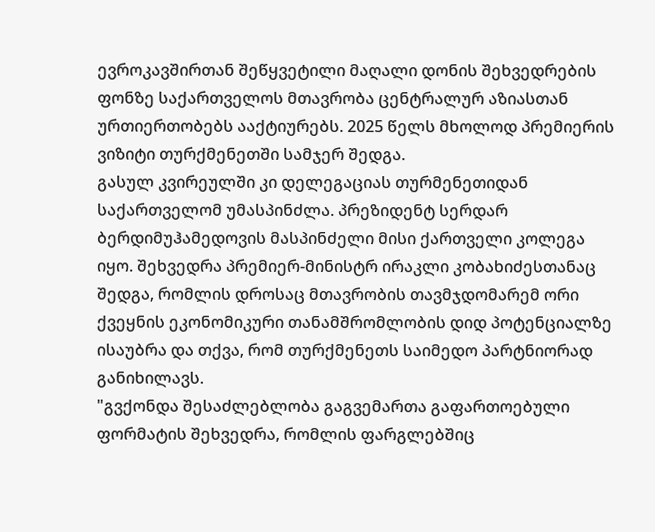ევროკავშირთან შეწყვეტილი მაღალი დონის შეხვედრების ფონზე საქართველოს მთავრობა ცენტრალურ აზიასთან ურთიერთობებს ააქტიურებს. 2025 წელს მხოლოდ პრემიერის ვიზიტი თურქმენეთში სამჯერ შედგა.
გასულ კვირეულში კი დელეგაციას თურმენეთიდან საქართველომ უმასპინძლა. პრეზიდენტ სერდარ ბერდიმუჰამედოვის მასპინძელი მისი ქართველი კოლეგა იყო. შეხვედრა პრემიერ-მინისტრ ირაკლი კობახიძესთანაც შედგა, რომლის დროსაც მთავრობის თავმჯდომარემ ორი ქვეყნის ეკონომიკური თანამშრომლობის დიდ პოტენციალზე ისაუბრა და თქვა, რომ თურქმენეთს საიმედო პარტნიორად განიხილავს.
"გვქონდა შესაძლებლობა გაგვემართა გაფართოებული ფორმატის შეხვედრა, რომლის ფარგლებშიც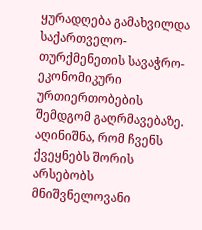ყურადღება გამახვილდა საქართველო-თურქმენეთის სავაჭრო-ეკონომიკური ურთიერთობების შემდგომ გაღრმავებაზე. აღინიშნა, რომ ჩვენს ქვეყნებს შორის არსებობს მნიშვნელოვანი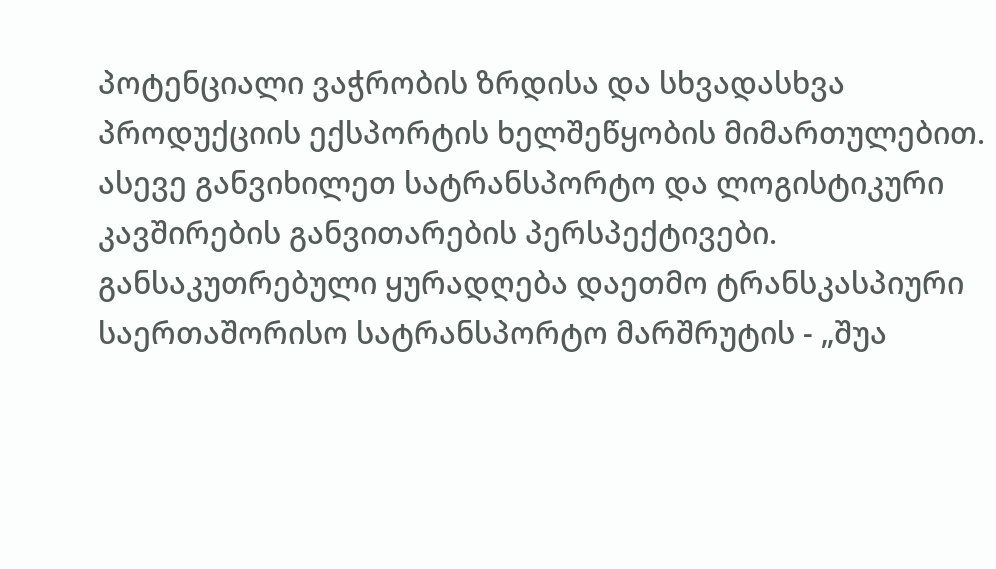პოტენციალი ვაჭრობის ზრდისა და სხვადასხვა პროდუქციის ექსპორტის ხელშეწყობის მიმართულებით. ასევე განვიხილეთ სატრანსპორტო და ლოგისტიკური კავშირების განვითარების პერსპექტივები. განსაკუთრებული ყურადღება დაეთმო ტრანსკასპიური საერთაშორისო სატრანსპორტო მარშრუტის - „შუა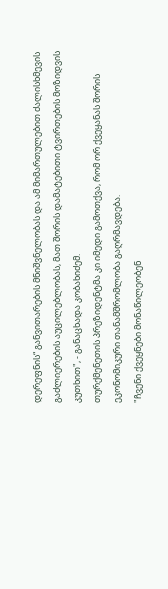დერეფნის“ განვითარების მნიშვნელობას და ამ მიმართულებით ძალისხმევის გაძლიერების აუცილებლობას, მათ შორის დამატებითი ტვირთების მოზიდვის კუთხით", - განაცხადა კობახიძემ.
თურქმენეთის პრეზიდენტმა კი იმედი გამოთქვა, რომ ორ ქვეყანას შორის ეკონომიკური თანამშრომლობა გაღრმავდება.
"ჩვენი ქვეყნები მონაწილეობენ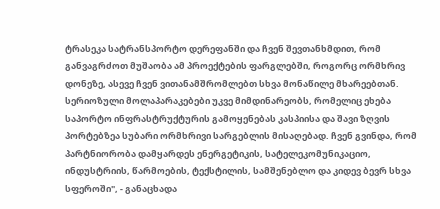ტრასეკა სატრანსპორტო დერეფანში და ჩვენ შევთანხმდით, რომ განვაგრძოთ მუშაობა ამ პროექტების ფარგლებში, როგორც ორმხრივ დონეზე, ასევე ჩვენ ვითანამშრომლებთ სხვა მონაწილე მხარეებთან. სერიოზული მოლაპარაკებები უკვე მიმდინარეობს, რომელიც ეხება საპორტო ინფრასტრუქტურის გამოყენებას კასპიისა და შავი ზღვის პორტებზეა სუბარი ორმხრივი სარგებლის მისაღებად. ჩვენ გვინდა, რომ პარტნიორობა დამყარდეს ენერგეტიკის, სატელეკომუნიკაციო, ინდუსტრიის, წარმოების, ტექსტილის, სამშენებლო და კიდევ ბევრ სხვა სფეროში", - განაცხადა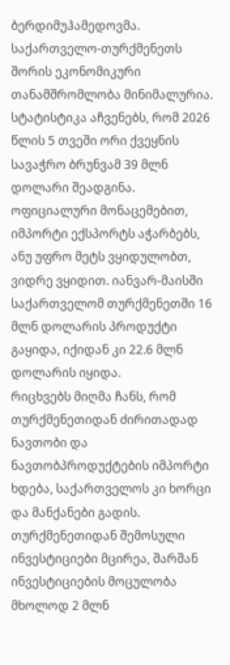ბერდიმუჰამედოვმა.
საქართველო-თურქმენეთს შორის ეკონომიკური თანამშრომლობა მინიმალურია. სტატისტიკა აჩვენებს, რომ 2026 წლის 5 თვეში ორი ქვეყნის სავაჭრო ბრუნვამ 39 მლნ დოლარი შეადგინა. ოფიციალური მონაცემებით, იმპორტი ექსპორტს აჭარბებს, ანუ უფრო მეტს ვყიდულობთ, ვიდრე ვყიდით. იანვარ-მაისში საქართველომ თურქმენეთში 16 მლნ დოლარის პროდუქტი გაყიდა, იქიდან კი 22.6 მლნ დოლარის იყიდა.
რიცხვებს მიღმა ჩანს, რომ თურქმენეთიდან ძირითადად ნავთობი და ნავთობპროდუქტების იმპორტი ხდება, საქართველოს კი ხორცი და მანქანები გადის. თურქმენეთიდან შემოსული ინვესტიციები მცირეა, შარშან ინვესტიციების მოცულობა მხოლოდ 2 მლნ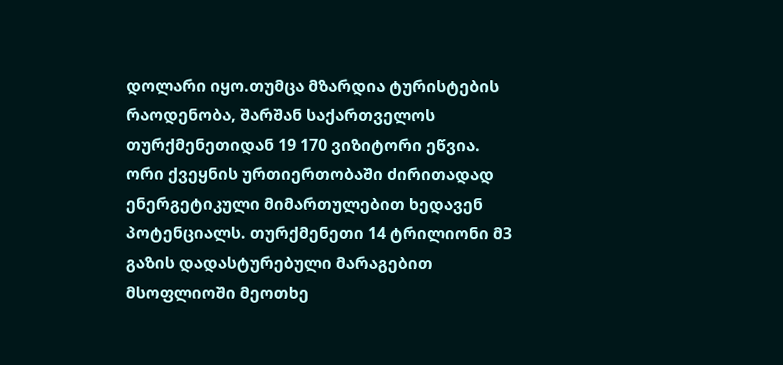დოლარი იყო.თუმცა მზარდია ტურისტების რაოდენობა, შარშან საქართველოს თურქმენეთიდან 19 170 ვიზიტორი ეწვია.
ორი ქვეყნის ურთიერთობაში ძირითადად ენერგეტიკული მიმართულებით ხედავენ პოტენციალს. თურქმენეთი 14 ტრილიონი მ3 გაზის დადასტურებული მარაგებით მსოფლიოში მეოთხე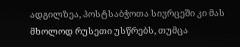ადგილზეა, პოსტსაბჭოთა სივრცეში კი მას მხოლოდ რუსეთი უსწრებს, თუმცა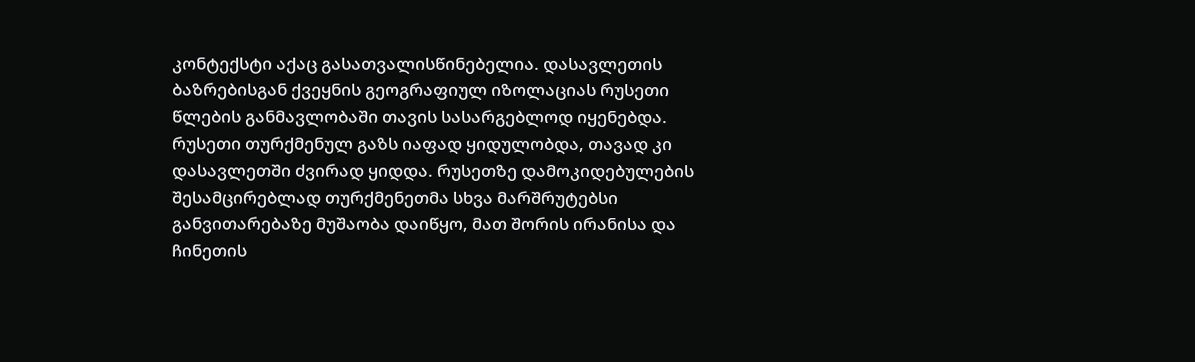კონტექსტი აქაც გასათვალისწინებელია. დასავლეთის ბაზრებისგან ქვეყნის გეოგრაფიულ იზოლაციას რუსეთი წლების განმავლობაში თავის სასარგებლოდ იყენებდა. რუსეთი თურქმენულ გაზს იაფად ყიდულობდა, თავად კი დასავლეთში ძვირად ყიდდა. რუსეთზე დამოკიდებულების შესამცირებლად თურქმენეთმა სხვა მარშრუტებსი განვითარებაზე მუშაობა დაიწყო, მათ შორის ირანისა და ჩინეთის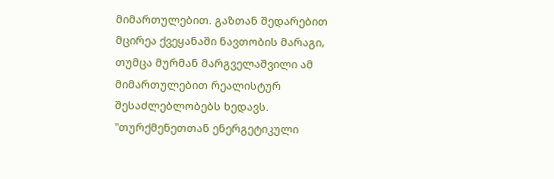მიმართულებით. გაზთან შედარებით მცირეა ქვეყანაში ნავთობის მარაგი, თუმცა მურმან მარგველაშვილი ამ მიმართულებით რეალისტურ შესაძლებლობებს ხედავს.
"თურქმენეთთან ენერგეტიკული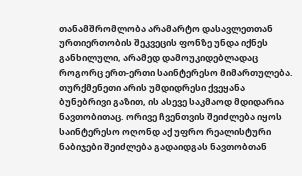თანამშრომლობა არამარტო დასავლეთთან ურთიერთობის შეკვეცის ფონზე უნდა იქნეს განხილული, არამედ დამოუკიდებლადაც როგორც ერთ-ერთი საინტერესო მიმართულება. თურქმენეთი არის უმდიდრესი ქვეყანა ბუნებრივი გაზით, ის ასევე საკმაოდ მდიდარია ნავთობითაც. ორივე ჩვენთვის შეიძლება იყოს საინტერესო ოღონდ აქ უფრო რეალისტური ნაბიჯები შეიძლება გადაიდგას ნავთობთან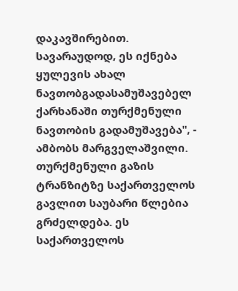დაკავშირებით. სავარაუდოდ, ეს იქნება ყულევის ახალ ნავთობგადასამუშავებელ ქარხანაში თურქმენული ნავთობის გადამუშავება", - ამბობს მარგველაშვილი.
თურქმენული გაზის ტრანზიტზე საქართველოს გავლით საუბარი წლებია გრძელდება. ეს საქართველოს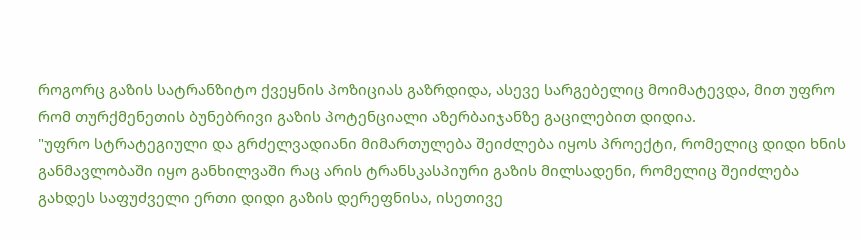როგორც გაზის სატრანზიტო ქვეყნის პოზიციას გაზრდიდა, ასევე სარგებელიც მოიმატევდა, მით უფრო რომ თურქმენეთის ბუნებრივი გაზის პოტენციალი აზერბაიჯანზე გაცილებით დიდია.
"უფრო სტრატეგიული და გრძელვადიანი მიმართულება შეიძლება იყოს პროექტი, რომელიც დიდი ხნის განმავლობაში იყო განხილვაში რაც არის ტრანსკასპიური გაზის მილსადენი, რომელიც შეიძლება გახდეს საფუძველი ერთი დიდი გაზის დერეფნისა, ისეთივე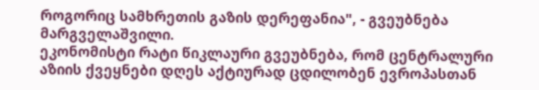როგორიც სამხრეთის გაზის დერეფანია", - გვეუბნება მარგველაშვილი.
ეკონომისტი რატი წიკლაური გვეუბნება, რომ ცენტრალური აზიის ქვეყნები დღეს აქტიურად ცდილობენ ევროპასთან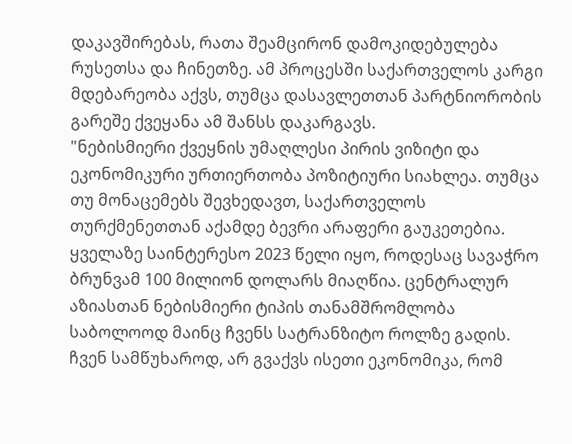დაკავშირებას, რათა შეამცირონ დამოკიდებულება რუსეთსა და ჩინეთზე. ამ პროცესში საქართველოს კარგი მდებარეობა აქვს, თუმცა დასავლეთთან პარტნიორობის გარეშე ქვეყანა ამ შანსს დაკარგავს.
"ნებისმიერი ქვეყნის უმაღლესი პირის ვიზიტი და ეკონომიკური ურთიერთობა პოზიტიური სიახლეა. თუმცა თუ მონაცემებს შევხედავთ, საქართველოს თურქმენეთთან აქამდე ბევრი არაფერი გაუკეთებია. ყველაზე საინტერესო 2023 წელი იყო, როდესაც სავაჭრო ბრუნვამ 100 მილიონ დოლარს მიაღწია. ცენტრალურ აზიასთან ნებისმიერი ტიპის თანამშრომლობა საბოლოოდ მაინც ჩვენს სატრანზიტო როლზე გადის. ჩვენ სამწუხაროდ, არ გვაქვს ისეთი ეკონომიკა, რომ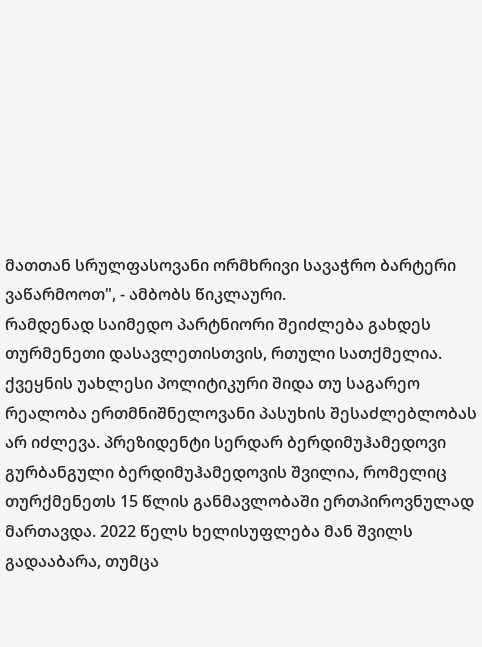მათთან სრულფასოვანი ორმხრივი სავაჭრო ბარტერი ვაწარმოოთ", - ამბობს წიკლაური.
რამდენად საიმედო პარტნიორი შეიძლება გახდეს თურმენეთი დასავლეთისთვის, რთული სათქმელია. ქვეყნის უახლესი პოლიტიკური შიდა თუ საგარეო რეალობა ერთმნიშნელოვანი პასუხის შესაძლებლობას არ იძლევა. პრეზიდენტი სერდარ ბერდიმუჰამედოვი გურბანგული ბერდიმუჰამედოვის შვილია, რომელიც თურქმენეთს 15 წლის განმავლობაში ერთპიროვნულად მართავდა. 2022 წელს ხელისუფლება მან შვილს გადააბარა, თუმცა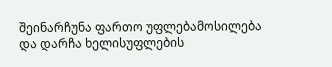შეინარჩუნა ფართო უფლებამოსილება და დარჩა ხელისუფლების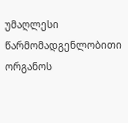უმაღლესი წარმომადგენლობითი ორგანოს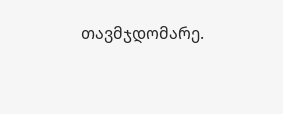თავმჯდომარე.